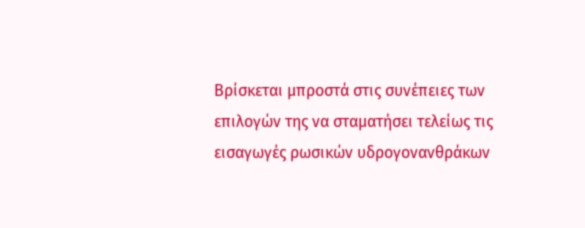Βρίσκεται μπροστά στις συνέπειες των επιλογών της να σταματήσει τελείως τις εισαγωγές ρωσικών υδρογονανθράκων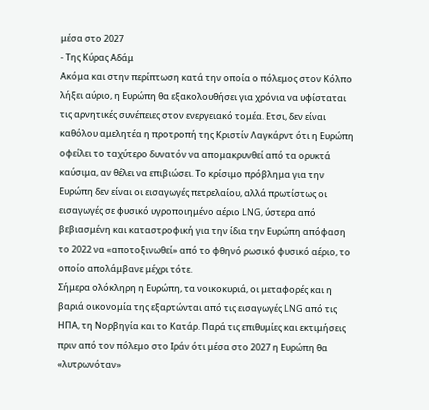μέσα στο 2027
- Της Κύρας Αδάμ
Ακόμα και στην περίπτωση κατά την οποία ο πόλεμος στον Κόλπο λήξει αύριο, η Ευρώπη θα εξακολουθήσει για χρόνια να υφίσταται τις αρνητικές συνέπειες στον ενεργειακό τομέα. Ετσι, δεν είναι καθόλου αμελητέα η προτροπή της Κριστίν Λαγκάρντ ότι η Ευρώπη οφείλει το ταχύτερο δυνατόν να απομακρυνθεί από τα ορυκτά καύσιμα, αν θέλει να επιβιώσει. Το κρίσιμο πρόβλημα για την Ευρώπη δεν είναι οι εισαγωγές πετρελαίου, αλλά πρωτίστως οι εισαγωγές σε φυσικό υγροποιημένο αέριο LNG, ύστερα από βεβιασμένη και καταστροφική για την ίδια την Ευρώπη απόφαση το 2022 να «αποτοξινωθεί» από το φθηνό ρωσικό φυσικό αέριο, το οποίο απολάμβανε μέχρι τότε.
Σήμερα ολόκληρη η Ευρώπη, τα νοικοκυριά, οι μεταφορές και η βαριά οικονομία της εξαρτώνται από τις εισαγωγές LNG από τις ΗΠΑ, τη Νορβηγία και το Κατάρ. Παρά τις επιθυμίες και εκτιμήσεις πριν από τον πόλεμο στο Ιράν ότι μέσα στο 2027 η Ευρώπη θα «λυτρωνόταν»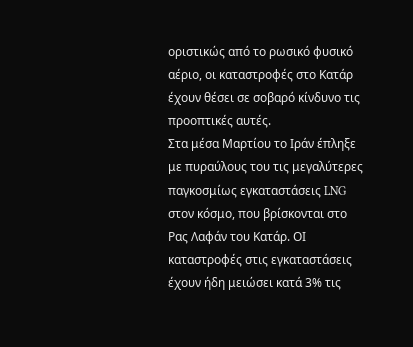οριστικώς από το ρωσικό φυσικό αέριο, οι καταστροφές στο Κατάρ έχουν θέσει σε σοβαρό κίνδυνο τις προοπτικές αυτές.
Στα μέσα Μαρτίου το Ιράν έπληξε με πυραύλους του τις μεγαλύτερες παγκοσμίως εγκαταστάσεις LNG στον κόσμο, που βρίσκονται στο Ρας Λαφάν του Κατάρ. ΟΙ καταστροφές στις εγκαταστάσεις έχουν ήδη μειώσει κατά 3% τις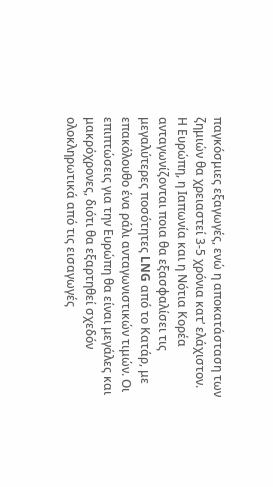παγκόσμιες εξαγωγές, ενώ η αποκατάσταση των ζημιών θα χρειαστεί 3-5 χρόνια κατ’ ελάχιστον.
Η Ευρώπη, η Ιαπωνία και η Νότια Κορέα ανταγωνίζονται ποια θα εξασφαλίσει τις μεγαλύτερες ποσότητες LNG από το Κατάρ, με επακόλουθο ένα ράλι ανταγωνιστικών τιμών. Οι επιπτώσεις για την Ευρώπη θα είναι μεγάλες και μακρόχρονες, διότι θα εξαρτηθεί σχεδόν ολοκληρωτικά από τις εισαγωγές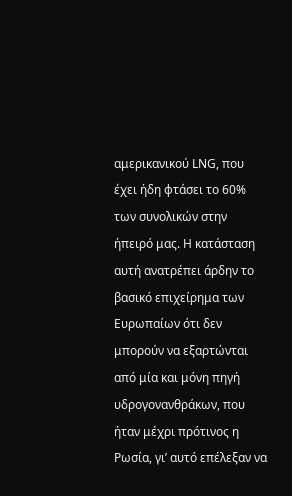αμερικανικού LNG, που έχει ήδη φτάσει το 60% των συνολικών στην ήπειρό μας. Η κατάσταση αυτή ανατρέπει άρδην το βασικό επιχείρημα των Ευρωπαίων ότι δεν μπορούν να εξαρτώνται από μία και μόνη πηγή υδρογονανθράκων, που ήταν μέχρι πρότινος η Ρωσία, γι’ αυτό επέλεξαν να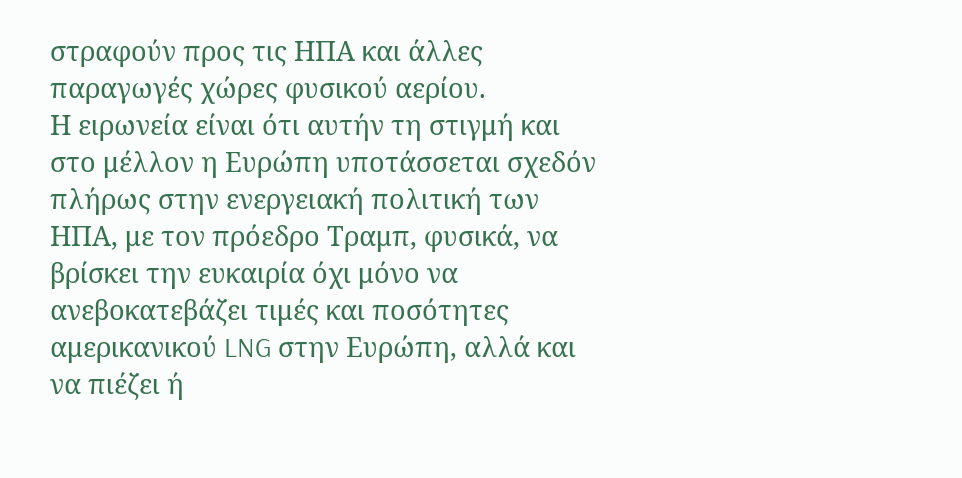στραφούν προς τις ΗΠΑ και άλλες παραγωγές χώρες φυσικού αερίου.
Η ειρωνεία είναι ότι αυτήν τη στιγμή και στο μέλλον η Ευρώπη υποτάσσεται σχεδόν πλήρως στην ενεργειακή πολιτική των ΗΠΑ, με τον πρόεδρο Τραμπ, φυσικά, να βρίσκει την ευκαιρία όχι μόνο να ανεβοκατεβάζει τιμές και ποσότητες αμερικανικού LNG στην Ευρώπη, αλλά και να πιέζει ή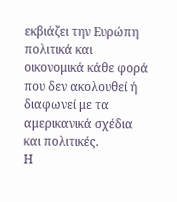εκβιάζει την Ευρώπη πολιτικά και οικονομικά κάθε φορά που δεν ακολουθεί ή διαφωνεί με τα αμερικανικά σχέδια και πολιτικές.
Η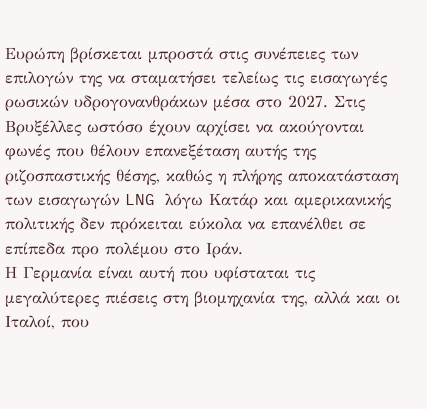Ευρώπη βρίσκεται μπροστά στις συνέπειες των επιλογών της να σταματήσει τελείως τις εισαγωγές ρωσικών υδρογονανθράκων μέσα στο 2027. Στις Βρυξέλλες ωστόσο έχουν αρχίσει να ακούγονται φωνές που θέλουν επανεξέταση αυτής της ριζοσπαστικής θέσης, καθώς η πλήρης αποκατάσταση των εισαγωγών LNG λόγω Κατάρ και αμερικανικής πολιτικής δεν πρόκειται εύκολα να επανέλθει σε επίπεδα προ πολέμου στο Ιράν.
Η Γερμανία είναι αυτή που υφίσταται τις μεγαλύτερες πιέσεις στη βιομηχανία της, αλλά και οι Ιταλοί, που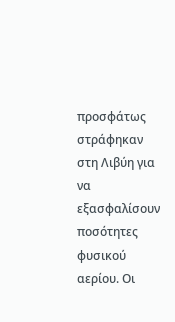προσφάτως στράφηκαν στη Λιβύη για να εξασφαλίσουν ποσότητες φυσικού αερίου. Οι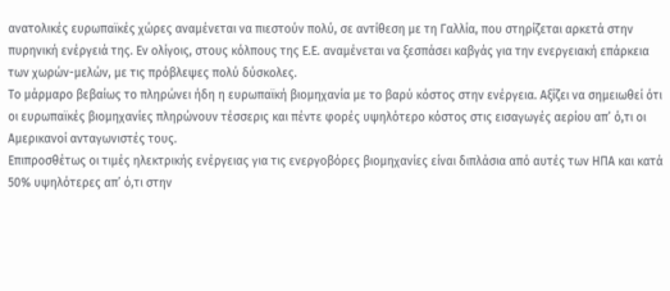ανατολικές ευρωπαϊκές χώρες αναμένεται να πιεστούν πολύ, σε αντίθεση με τη Γαλλία, που στηρίζεται αρκετά στην πυρηνική ενέργειά της. Εν ολίγοις, στους κόλπους της Ε.Ε. αναμένεται να ξεσπάσει καβγάς για την ενεργειακή επάρκεια των χωρών-μελών, με τις πρόβλεψες πολύ δύσκολες.
Το μάρμαρο βεβαίως το πληρώνει ήδη η ευρωπαϊκή βιομηχανία με το βαρύ κόστος στην ενέργεια. Αξίζει να σημειωθεί ότι οι ευρωπαϊκές βιομηχανίες πληρώνουν τέσσερις και πέντε φορές υψηλότερο κόστος στις εισαγωγές αερίου απ’ ό,τι οι Αμερικανοί ανταγωνιστές τους.
Επιπροσθέτως οι τιμές ηλεκτρικής ενέργειας για τις ενεργοβόρες βιομηχανίες είναι διπλάσια από αυτές των ΗΠΑ και κατά 50% υψηλότερες απ’ ό,τι στην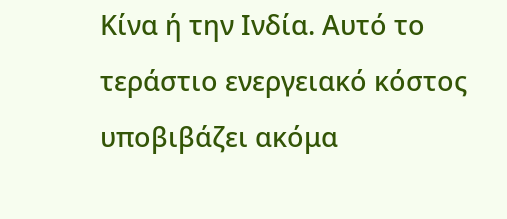Κίνα ή την Ινδία. Αυτό το τεράστιο ενεργειακό κόστος υποβιβάζει ακόμα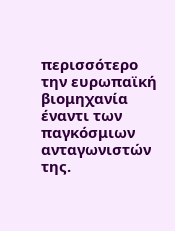περισσότερο την ευρωπαϊκή βιομηχανία έναντι των παγκόσμιων ανταγωνιστών της.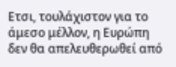Ετσι, τουλάχιστον για το άμεσο μέλλον, η Ευρώπη δεν θα απελευθερωθεί από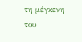τη μέγκενη του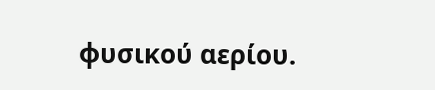φυσικού αερίου.